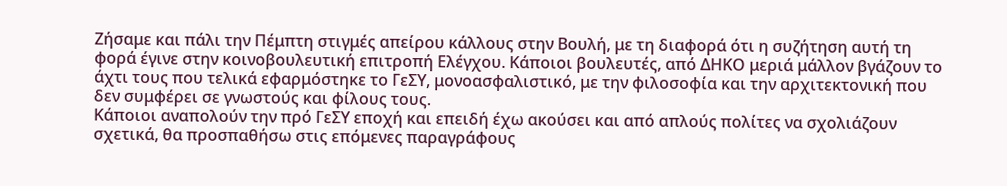Ζήσαμε και πάλι την Πέμπτη στιγμές απείρου κάλλους στην Βουλή, με τη διαφορά ότι η συζήτηση αυτή τη φορά έγινε στην κοινοβουλευτική επιτροπή Ελέγχου. Κάποιοι βουλευτές, από ΔΗΚΟ μεριά μάλλον βγάζουν το άχτι τους που τελικά εφαρμόστηκε το ΓεΣΥ, μονοασφαλιστικό, με την φιλοσοφία και την αρχιτεκτονική που δεν συμφέρει σε γνωστούς και φίλους τους.
Κάποιοι αναπολούν την πρό ΓεΣΥ εποχή και επειδή έχω ακούσει και από απλούς πολίτες να σχολιάζουν σχετικά, θα προσπαθήσω στις επόμενες παραγράφους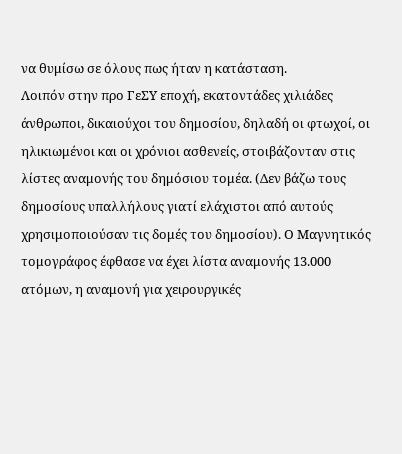να θυμίσω σε όλους πως ήταν η κατάσταση.
Λοιπόν στην προ ΓεΣΥ εποχή, εκατοντάδες χιλιάδες άνθρωποι, δικαιούχοι του δημοσίου, δηλαδή οι φτωχοί, οι ηλικιωμένοι και οι χρόνιοι ασθενείς, στοιβάζονταν στις λίστες αναμονής του δημόσιου τομέα. (Δεν βάζω τους δημοσίους υπαλλήλους γιατί ελάχιστοι από αυτούς χρησιμοποιούσαν τις δομές του δημοσίου). Ο Μαγνητικός τομογράφος έφθασε να έχει λίστα αναμονής 13.000 ατόμων, η αναμονή για χειρουργικές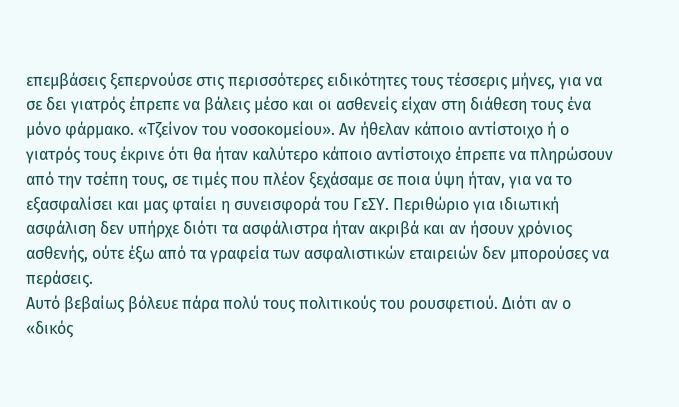επεμβάσεις ξεπερνούσε στις περισσότερες ειδικότητες τους τέσσερις μήνες, για να σε δει γιατρός έπρεπε να βάλεις μέσο και οι ασθενείς είχαν στη διάθεση τους ένα μόνο φάρμακο. «Τζείνον του νοσοκομείου». Αν ήθελαν κάποιο αντίστοιχο ή ο γιατρός τους έκρινε ότι θα ήταν καλύτερο κάποιο αντίστοιχο έπρεπε να πληρώσουν από την τσέπη τους, σε τιμές που πλέον ξεχάσαμε σε ποια ύψη ήταν, για να το εξασφαλίσει και μας φταίει η συνεισφορά του ΓεΣΥ. Περιθώριο για ιδιωτική ασφάλιση δεν υπήρχε διότι τα ασφάλιστρα ήταν ακριβά και αν ήσουν χρόνιος ασθενής, ούτε έξω από τα γραφεία των ασφαλιστικών εταιρειών δεν μπορούσες να περάσεις.
Αυτό βεβαίως βόλευε πάρα πολύ τους πολιτικούς του ρουσφετιού. Διότι αν ο «δικός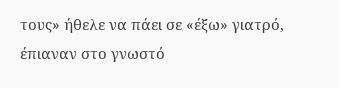τους» ήθελε να πάει σε «έξω» γιατρό, έπιαναν στο γνωστό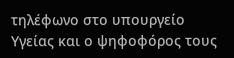τηλέφωνο στο υπουργείο Υγείας και ο ψηφοφόρος τους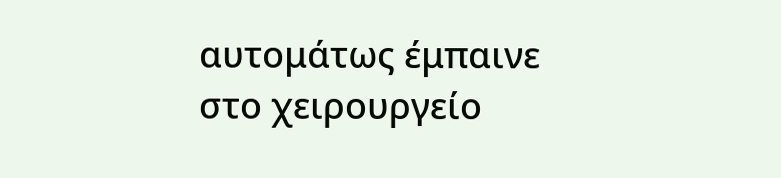αυτομάτως έμπαινε στο χειρουργείο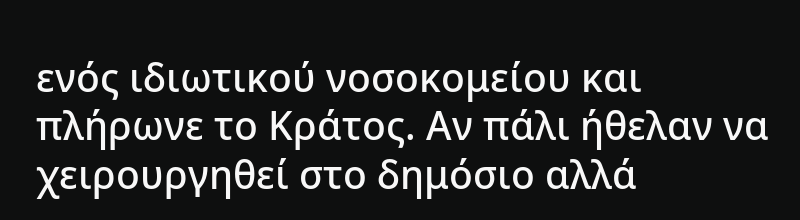ενός ιδιωτικού νοσοκομείου και πλήρωνε το Κράτος. Αν πάλι ήθελαν να χειρουργηθεί στο δημόσιο αλλά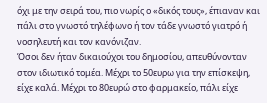όχι με την σειρά του, πιο νωρίς ο «δικός τους», έπιαναν και πάλι στο γνωστό τηλέφωνο ή τον τάδε γνωστό γιατρό ή νοσηλευτή και τον κανόνιζαν.
Όσοι δεν ήταν δικαιούχοι του δημοσίου, απευθύνονταν στον ιδιωτικό τομέα. Μέχρι το 50ευρω για την επίσκεψη, είχε καλά. Μέχρι το 80ευρώ στο φαρμακείο, πάλι είχε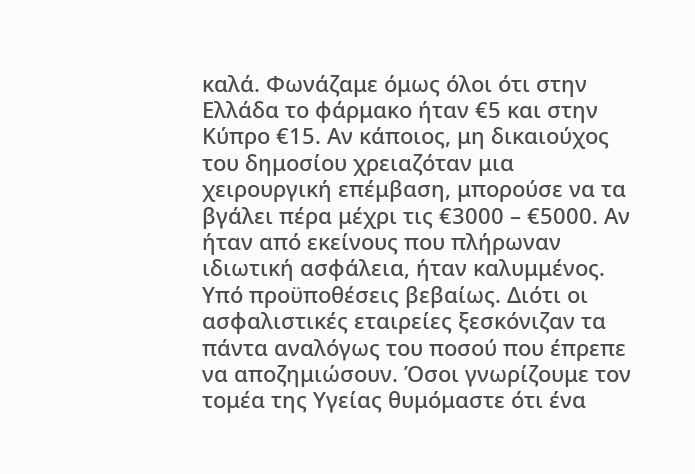καλά. Φωνάζαμε όμως όλοι ότι στην Ελλάδα το φάρμακο ήταν €5 και στην Κύπρο €15. Αν κάποιος, μη δικαιούχος του δημοσίου χρειαζόταν μια χειρουργική επέμβαση, μπορούσε να τα βγάλει πέρα μέχρι τις €3000 – €5000. Αν ήταν από εκείνους που πλήρωναν ιδιωτική ασφάλεια, ήταν καλυμμένος. Υπό προϋποθέσεις βεβαίως. Διότι οι ασφαλιστικές εταιρείες ξεσκόνιζαν τα πάντα αναλόγως του ποσού που έπρεπε να αποζημιώσουν. Όσοι γνωρίζουμε τον τομέα της Υγείας θυμόμαστε ότι ένα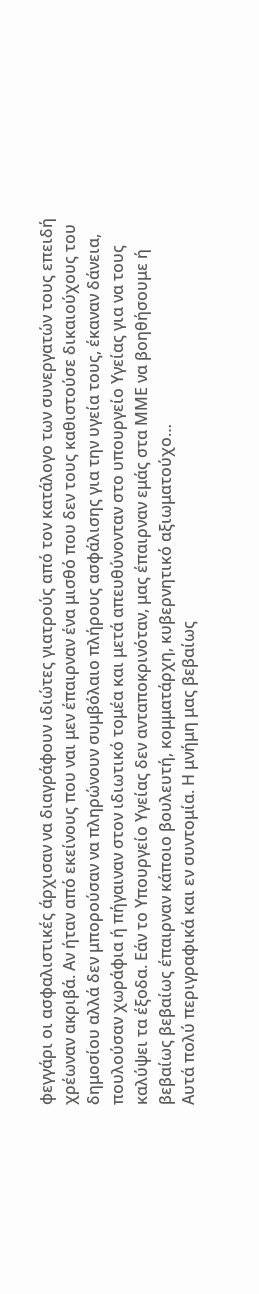φεγγάρι οι ασφαλιστικές άρχισαν να διαγράφουν ιδιώτες γιατρούς από τον κατάλογο των συνεργατών τους επειδή χρέωναν ακριβά. Αν ήταν από εκείνους που ναι μεν έπαιρναν ένα μισθό που δεν τους καθιστούσε δικαιούχους του δημοσίου αλλά δεν μπορούσαν να πληρώνουν συμβόλαιο πλήρους ασφάλισης για την υγεία τους, έκαναν δάνεια, πουλούσαν χωράφια ή πήγαιναν στον ιδιωτικό τομέα και μετά απευθύνονταν στο υπουργείο Υγείας για να τους καλύψει τα έξοδα. Εάν το Υπουργείο Υγείας δεν ανταποκρινόταν, μας έπαιρναν εμάς στα ΜΜΕ να βοηθήσουμε ή βεβαίως βεβαίως έπαιρναν κάποιο βουλευτή, κομματάρχη, κυβερνητικό αξιωματούχο…
Αυτά πολύ περιγραφικά και εν συντομία. Η μνήμη μας βεβαίως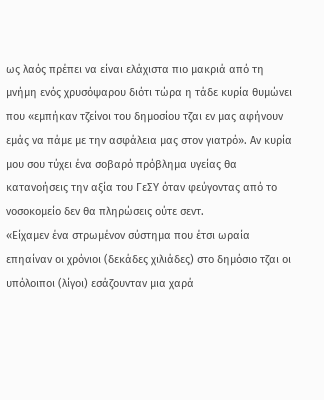ως λαός πρέπει να είναι ελάχιστα πιο μακριά από τη μνήμη ενός χρυσόψαρου διότι τώρα η τάδε κυρία θυμώνει που «εμπήκαν τζείνοι του δημοσίου τζαι εν μας αφήνουν εμάς να πάμε με την ασφάλεια μας στον γιατρό». Αν κυρία μου σου τύχει ένα σοβαρό πρόβλημα υγείας θα κατανοήσεις την αξία του ΓεΣΥ όταν φεύγοντας από το νοσοκομείο δεν θα πληρώσεις ούτε σεντ.
«Είχαμεν ένα στρωμένον σύστημα που έτσι ωραία επηαίναν οι χρόνιοι (δεκάδες χιλιάδες) στο δημόσιο τζαι οι υπόλοιποι (λίγοι) εσάζουνταν μια χαρά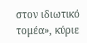στον ιδιωτικό τομέα», κύριε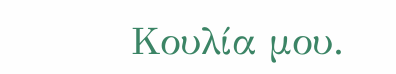Κουλία μου.